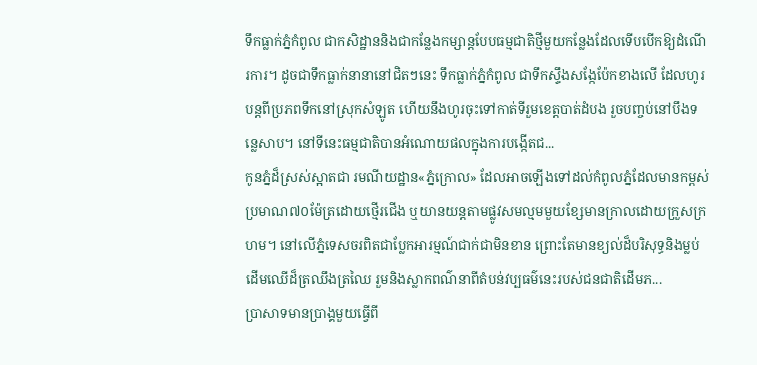ទឹកធ្លាក់ភ្នំកំពូល ជាកសិដ្ឋាននិងជាកន្លែងកម្សាន្តបែបធម្មជាតិថ្មីមួយកន្លែងដែលទើបបើកឱ្យដំណើរការ។ ដូចជាទឹកធ្លាក់នានានៅជិតៗនេះ ទឹកធ្លាក់ភ្នំកំពូល ជាទឹកស្ទឹងសង្កែប៉ែកខាងលើ ដែលហូរបន្តពីប្រភពទឹកនៅស្រុកសំឡូត ហើយនឹងហូរចុះទៅកាត់ទីរួមខេត្តបាត់ដំបង រួចបញ្ចប់នៅបឹងទន្លេសាប។ នៅទីនេះធម្មជាតិបានអំណោយផលក្នុងការបង្កើតជ...
កូនភ្នំដ៏ស្រស់ស្អាតជា រមណីយដ្ឋាន«ភ្នំក្រោល» ដែលអាចឡើងទៅដល់កំពូលភ្នំដែលមានកម្ពស់ប្រមាណ៧០ម៉ែត្រដោយថ្មើរជើង ឬយានយន្តតាមផ្លូវសមល្មមមួយខ្សែមានក្រាលដោយក្រួសក្រហម។ នៅលើភ្នំទេសចរពិតជាប្លែកអារម្មណ៍ជាក់ជាមិនខាន ព្រោះតែមានខ្យល់ដ៏បរិសុទ្ធនិងម្លប់ដើមឈើដ៏ត្រឈឹងត្រឈៃ រួមនិងស្លាកពណ៌នាពីតំបន់វប្បធម៌នេះរបស់ជនជាតិដើមភ...
ប្រាសាទមានប្រាង្គមួយធ្វើពី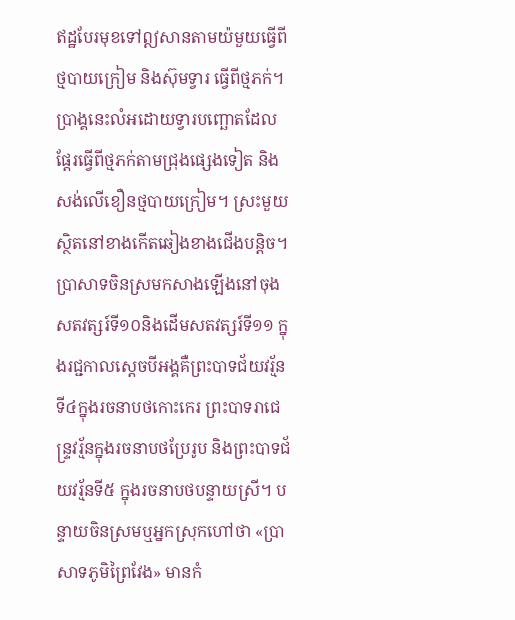ឥដ្ឋបែរមុខទៅឦសានតាមយ៉មួយធ្វើពីថ្មបាយក្រៀម និងស៊ុមទ្វារ ធ្វើពីថ្មភក់។ ប្រាង្គនេះលំអដោយទ្វារបញ្ឆោតដែលផ្តែរធ្វើពីថ្មភក់តាមជ្រុងផ្សេងទៀត និងសង់លើខឿនថ្មបាយក្រៀម។ ស្រះមួយស្ថិតនៅខាងកើតឆៀងខាងជើងបន្តិច។
ប្រាសាទចិនស្រមកសាងឡើងនៅចុងសតវត្សរ៍ទី១០និងដើមសតវត្សរ៍ទី១១ ក្នុងរជ្ជកាលស្តេចបីអង្គគឺព្រះបាទជ័យវរ្ម័នទី៤ក្នុងរចនាបថកោះកេរ ព្រះបាទរាជេន្ទ្រវរ្ម័នក្នុងរចនាបថប្រែរូប និងព្រះបាទជ័យវរ្ម័នទី៥ ក្នុងរចនាបថបន្ទាយស្រី។ បន្ទាយចិនស្រមឬអ្នកស្រុកហៅថា «ប្រាសាទភូមិព្រៃវែង» មានកំ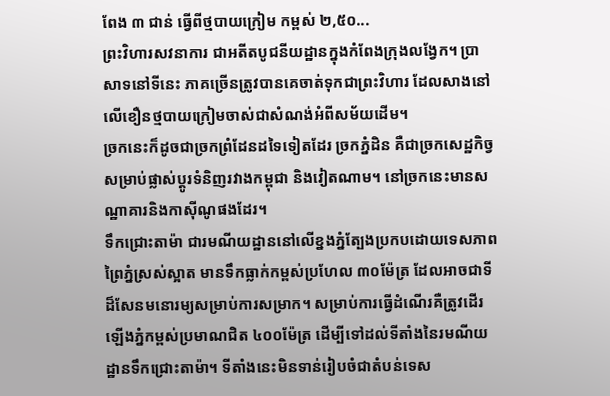ពែង ៣ ជាន់ ធ្វើពីថ្មបាយក្រៀម កម្ពស់ ២,៥០...
ព្រះវិហារសវនាការ ជាអតីតបូជនីយដ្ឋានក្នុងកំពែងក្រុងលង្វែក។ ប្រាសាទនៅទីនេះ ភាគច្រើនត្រូវបានគេចាត់ទុកជាព្រះវិហារ ដែលសាងនៅលើខឿនថ្មបាយក្រៀមចាស់ជាសំណង់អំពីសម័យដើម។
ច្រកនេះក៏ដូចជាច្រកព្រំដែនដទៃទៀតដែរ ច្រកភ្នំដិន គឺជាច្រកសេដ្ឋកិច្វសម្រាប់ផ្លាស់ប្ដូរទំនិញរវាងកម្ពុជា និងវៀតណាម។ នៅច្រកនេះមានសណ្ឋាគារនិងកាស៊ីណូផងដែរ។
ទឹកជ្រោះតាម៉ា ជារមណីយដ្ឋាននៅលើខ្នងភ្នំត្បែងប្រកបដោយទេសភាពព្រៃភ្នំស្រស់ស្អាត មានទឹកធ្លាក់កម្ពស់ប្រហែល ៣០ម៉ែត្រ ដែលអាចជាទីដ៏សែនមនោរម្យសម្រាប់ការសម្រាក។ សម្រាប់ការធ្វើដំណើរគឺត្រូវដើរឡើងភ្នំកម្ពស់ប្រមាណជិត ៤០០ម៉ែត្រ ដើម្បីទៅដល់ទីតាំងនៃរមណីយដ្ឋានទឹកជ្រោះតាម៉ា។ ទីតាំងនេះមិនទាន់រៀបចំជាតំបន់ទេស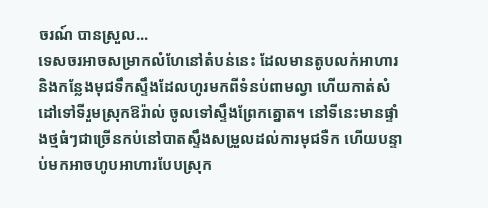ចរណ៍ បានស្រួល...
ទេសចរអាចសម្រាកលំហែនៅតំបន់នេះ ដែលមានតូបលក់អាហារ និងកន្លែងមុជទឹកស្ទឹងដែលហូរមកពីទំនប់ពាមល្វា ហើយកាត់សំដៅទៅទីរួមស្រុកឱរ៉ាល់ ចូលទៅស្ទឹងព្រែកត្នោត។ នៅទីនេះមានផ្ទាំងថ្មធំៗជាច្រើនកប់នៅបាតស្ទឹងសម្រួលដល់ការមុជទឺក ហើយបន្ទាប់មកអាចហូបអាហារបែបស្រុក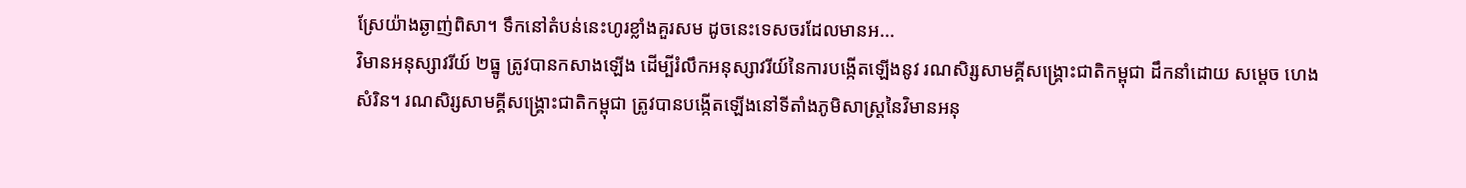ស្រែយ៉ាងឆ្ងាញ់ពិសា។ ទឹកនៅតំបន់នេះហូរខ្លាំងគួរសម ដូចនេះទេសចរដែលមានអ...
វិមានអនុស្សាវរីយ៍ ២ធ្នូ ត្រូវបានកសាងឡើង ដើម្បីរំលឹកអនុស្សាវរីយ៍នៃការបង្កើតឡើងនូវ រណសិរ្សសាមគ្គីសង្គ្រោះជាតិកម្ពុជា ដឹកនាំដោយ សម្ដេច ហេង សំរិន។ រណសិរ្សសាមគ្គីសង្គ្រោះជាតិកម្ពុជា ត្រូវបានបង្កើតឡើងនៅទីតាំងភូមិសាស្រ្តនៃវិមានអនុ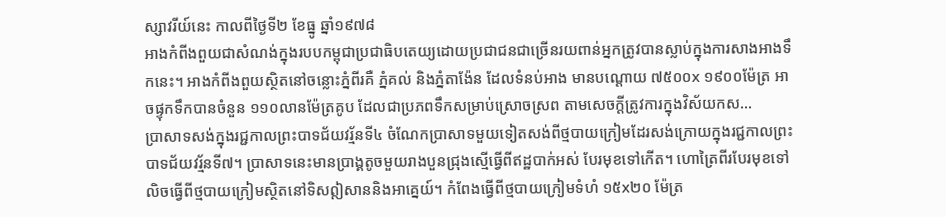ស្សាវរីយ៍នេះ កាលពីថ្ងៃទី២ ខែធ្នូ ឆ្នាំ១៩៧៨
អាងកំពីងពួយជាសំណង់ក្នុងរបបកម្ពុជាប្រជាធិបតេយ្យដោយប្រជាជនជាច្រើនរយពាន់អ្នកត្រូវបានស្លាប់ក្នុងការសាងអាងទឹកនេះ។ អាងកំពីងពួយស្ថិតនៅចន្លោះភ្នំពីរគឺ ភ្នំគល់ និងភ្នំតាង៉ែន ដែលទំនប់អាង មានបណ្ដោយ ៧៥០០x ១៩០០ម៉ែត្រ អាចផ្ទុកទឹកបានចំនួន ១១០លានម៉ែត្រគូប ដែលជាប្រភពទឹកសម្រាប់ស្រោចស្រព តាមសេចក្ដីត្រូវការក្នុងវិស័យកស...
បា្រសាទសង់ក្នុងរជ្ជកាលព្រះបាទជ័យវរ្ម័នទី៤ ចំណែកប្រាសាទមួយទៀតសង់ពីថ្មបាយក្រៀមដែរសង់ក្រោយក្នុងរជ្ជកាលព្រះបាទជ័យវរ្ម័នទី៧។ ប្រាសាទនេះមានប្រាង្គតូចមួយរាងបួនជ្រុងស្មើធ្វើពីឥដ្ឋបាក់អស់ បែរមុខទៅកើត។ ហោត្រៃពីរបែរមុខទៅលិចធ្វើពីថ្មបាយក្រៀមស្ថិតនៅទិសឦសាននិងអាគ្នេយ៍។ កំពែងធ្វើពីថ្មបាយក្រៀមទំហំ ១៥x២០ ម៉ែត្រ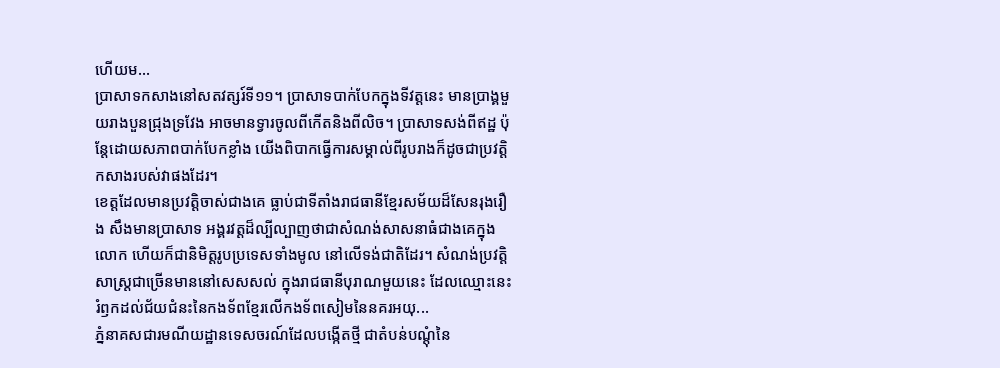ហើយម...
ប្រាសាទកសាងនៅសតវត្សរ៍ទី១១។ ប្រាសាទបាក់បែកក្នុងទីវត្តនេះ មានប្រាង្គមួយរាងបួនជ្រុងទ្រវែង អាចមានទ្វារចូលពីកើតនិងពីលិច។ ប្រាសាទសង់ពីឥដ្ឋ ប៉ុន្តែដោយសភាពបាក់បែកខ្លាំង យើងពិបាកធ្វើការសម្គាល់ពីរូបរាងក៏ដូចជាប្រវត្តិកសាងរបស់វាផងដែរ។
ខេត្តដែលមានប្រវត្តិចាស់ជាងគេ ធ្លាប់ជាទីតាំងរាជធានីខ្មែរសម័យដ៏សែនរុងរឿង សឹងមានប្រាសាទ អង្គរវត្តដ៏ល្បីល្បាញថាជាសំណង់សាសនាធំជាងគេក្នុងលោក ហើយក៏ជានិមិត្តរូបប្រទេសទាំងមូល នៅលើទង់ជាតិដែរ។ សំណង់ប្រវត្តិសាស្ត្រជាច្រើនមាននៅសេសសល់ ក្នុងរាជធានីបុរាណមួយនេះ ដែលឈ្មោះនេះរំឭកដល់ជ័យជំនះនៃកងទ័ពខ្មែរលើកងទ័ពសៀមនៃនគរអយុ...
ភ្នំនាគសជារមណីយដ្ឋានទេសចរណ៍ដែលបង្កើតថ្មី ជាតំបន់បណ្ដុំនៃ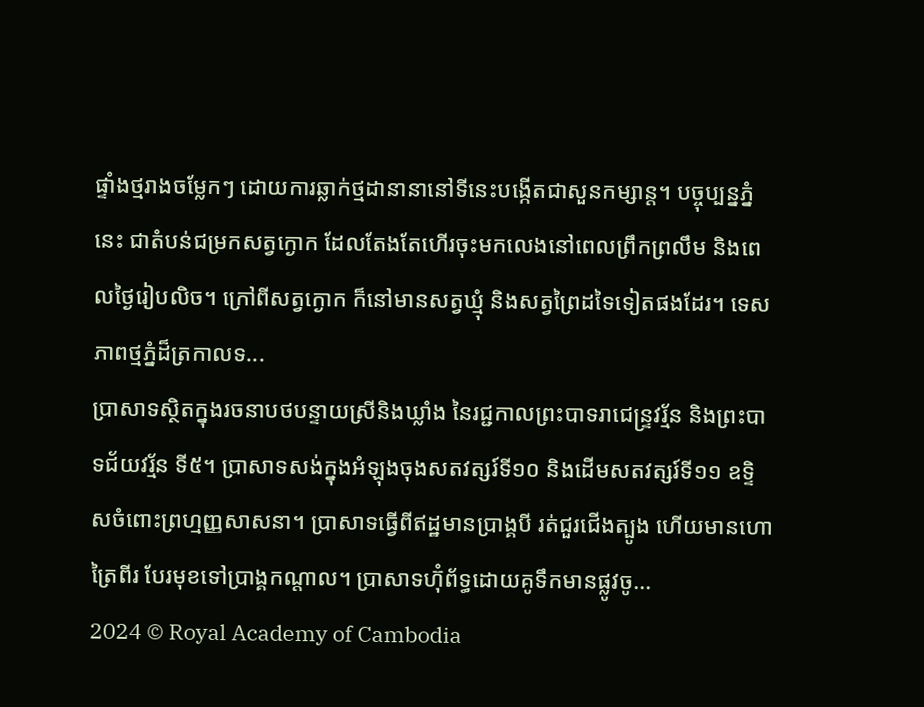ផ្ទាំងថ្មរាងចម្លែកៗ ដោយការឆ្លាក់ថ្មដានានានៅទីនេះបង្កើតជាសួនកម្សាន្ត។ បច្ចុប្បន្នភ្នំនេះ ជាតំបន់ជម្រកសត្វក្ងោក ដែលតែងតែហើរចុះមកលេងនៅពេលព្រឹកព្រលឹម និងពេលថ្ងៃរៀបលិច។ ក្រៅពីសត្វក្ងោក ក៏នៅមានសត្វឃ្មុំ និងសត្វព្រៃដទៃទៀតផងដែរ។ ទេសភាពថ្មភ្នំដ៏ត្រកាលទ...
ប្រាសាទស្ថិតក្នុងរចនាបថបន្ទាយស្រីនិងឃ្លាំង នៃរជ្ជកាលព្រះបាទរាជេន្ទ្រវរ្ម័ន និងព្រះបាទជ័យវរ្ម័ន ទី៥។ ប្រាសាទសង់ក្នុងអំឡុងចុងសតវត្សរ៍ទី១០ និងដើមសតវត្សរ៍ទី១១ ឧទ្ទិសចំពោះព្រហ្មញ្ញសាសនា។ ប្រាសាទធ្វើពីឥដ្ឋមានប្រាង្គបី រត់ជួរជើងត្បូង ហើយមានហោត្រៃពីរ បែរមុខទៅប្រាង្គកណ្ដាល។ ប្រាសាទហ៊ុំព័ទ្ធដោយគូទឹកមានផ្លូវចូ...
2024 © Royal Academy of Cambodia